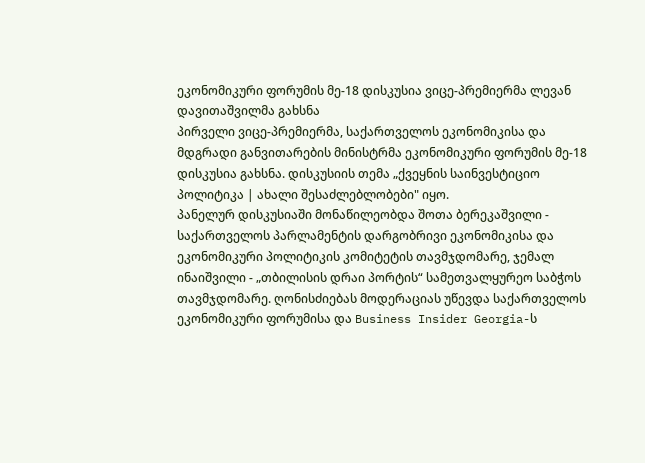ეკონომიკური ფორუმის მე-18 დისკუსია ვიცე-პრემიერმა ლევან დავითაშვილმა გახსნა
პირველი ვიცე-პრემიერმა, საქართველოს ეკონომიკისა და მდგრადი განვითარების მინისტრმა ეკონომიკური ფორუმის მე-18 დისკუსია გახსნა. დისკუსიის თემა „ქვეყნის საინვესტიციო პოლიტიკა | ახალი შესაძლებლობები" იყო.
პანელურ დისკუსიაში მონაწილეობდა შოთა ბერეკაშვილი - საქართველოს პარლამენტის დარგობრივი ეკონომიკისა და ეკონომიკური პოლიტიკის კომიტეტის თავმჯდომარე, ჯემალ ინაიშვილი - „თბილისის დრაი პორტის“ სამეთვალყურეო საბჭოს თავმჯდომარე. ღონისძიებას მოდერაციას უწევდა საქართველოს ეკონომიკური ფორუმისა და Business Insider Georgia-ს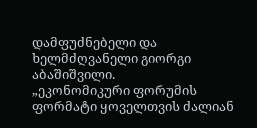დამფუძნებელი და ხელმძღვანელი გიორგი აბაშიშვილი.
„ეკონომიკური ფორუმის ფორმატი ყოველთვის ძალიან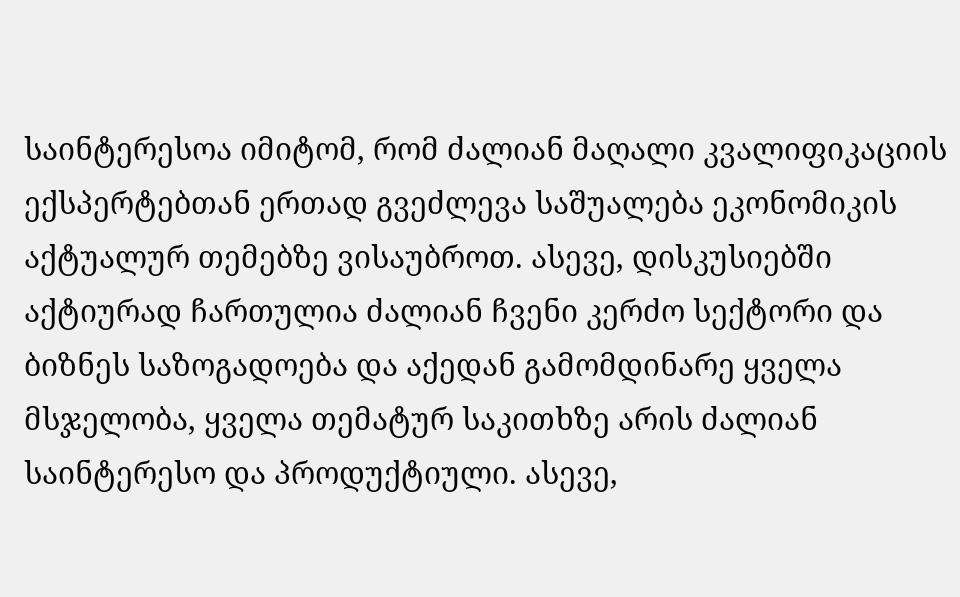საინტერესოა იმიტომ, რომ ძალიან მაღალი კვალიფიკაციის ექსპერტებთან ერთად გვეძლევა საშუალება ეკონომიკის აქტუალურ თემებზე ვისაუბროთ. ასევე, დისკუსიებში აქტიურად ჩართულია ძალიან ჩვენი კერძო სექტორი და ბიზნეს საზოგადოება და აქედან გამომდინარე ყველა მსჯელობა, ყველა თემატურ საკითხზე არის ძალიან საინტერესო და პროდუქტიული. ასევე,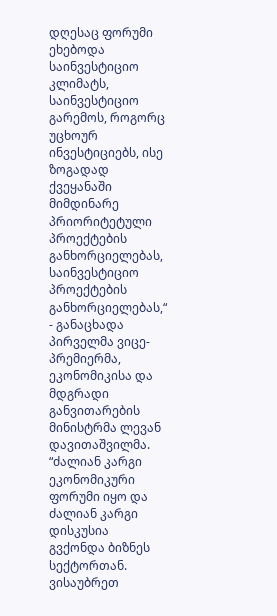დღესაც ფორუმი ეხებოდა საინვესტიციო კლიმატს, საინვესტიციო გარემოს, როგორც უცხოურ ინვესტიციებს, ისე ზოგადად ქვეყანაში მიმდინარე პრიორიტეტული პროექტების განხორციელებას, საინვესტიციო პროექტების განხორციელებას,“ - განაცხადა პირველმა ვიცე-პრემიერმა, ეკონომიკისა და მდგრადი განვითარების მინისტრმა ლევან დავითაშვილმა.
“ძალიან კარგი ეკონომიკური ფორუმი იყო და ძალიან კარგი დისკუსია გვქონდა ბიზნეს სექტორთან. ვისაუბრეთ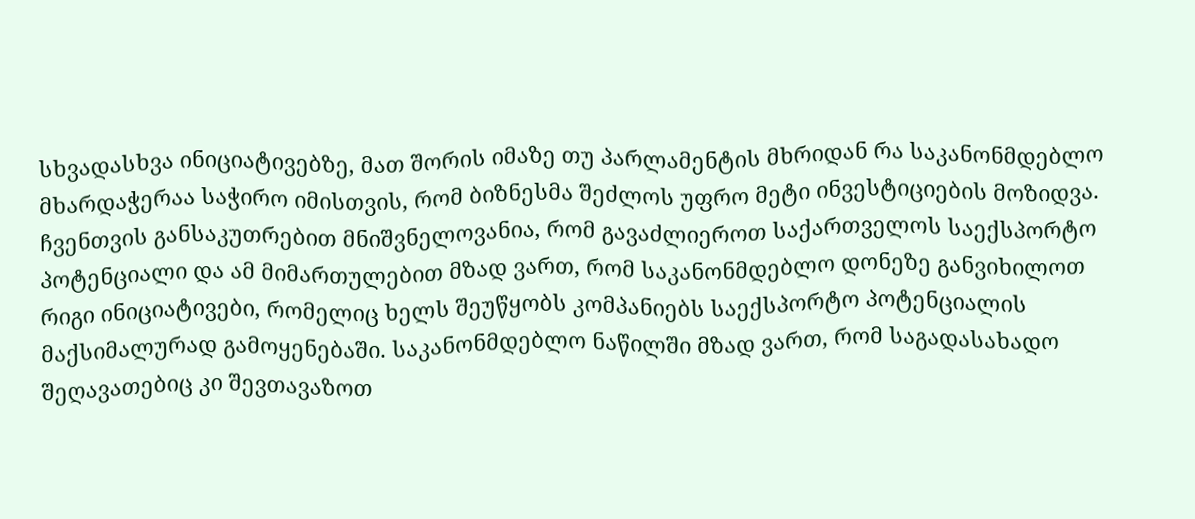სხვადასხვა ინიციატივებზე, მათ შორის იმაზე თუ პარლამენტის მხრიდან რა საკანონმდებლო მხარდაჭერაა საჭირო იმისთვის, რომ ბიზნესმა შეძლოს უფრო მეტი ინვესტიციების მოზიდვა. ჩვენთვის განსაკუთრებით მნიშვნელოვანია, რომ გავაძლიეროთ საქართველოს საექსპორტო პოტენციალი და ამ მიმართულებით მზად ვართ, რომ საკანონმდებლო დონეზე განვიხილოთ რიგი ინიციატივები, რომელიც ხელს შეუწყობს კომპანიებს საექსპორტო პოტენციალის მაქსიმალურად გამოყენებაში. საკანონმდებლო ნაწილში მზად ვართ, რომ საგადასახადო შეღავათებიც კი შევთავაზოთ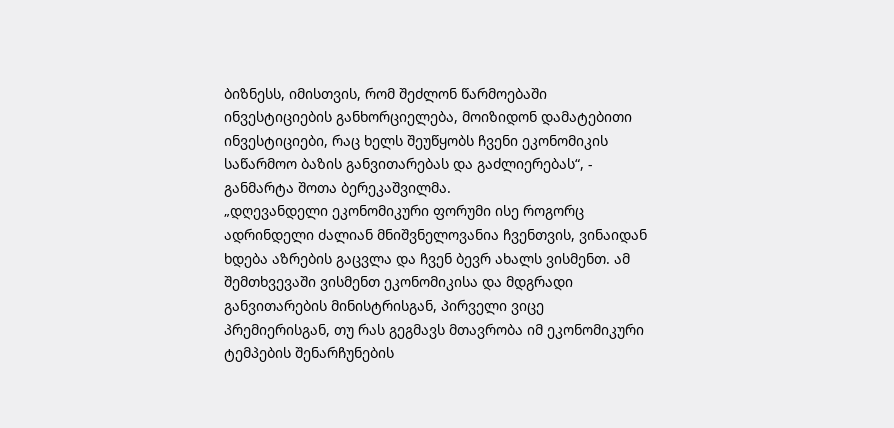ბიზნესს, იმისთვის, რომ შეძლონ წარმოებაში ინვესტიციების განხორციელება, მოიზიდონ დამატებითი ინვესტიციები, რაც ხელს შეუწყობს ჩვენი ეკონომიკის საწარმოო ბაზის განვითარებას და გაძლიერებას“, - განმარტა შოთა ბერეკაშვილმა.
„დღევანდელი ეკონომიკური ფორუმი ისე როგორც ადრინდელი ძალიან მნიშვნელოვანია ჩვენთვის, ვინაიდან ხდება აზრების გაცვლა და ჩვენ ბევრ ახალს ვისმენთ. ამ შემთხვევაში ვისმენთ ეკონომიკისა და მდგრადი განვითარების მინისტრისგან, პირველი ვიცე პრემიერისგან, თუ რას გეგმავს მთავრობა იმ ეკონომიკური ტემპების შენარჩუნების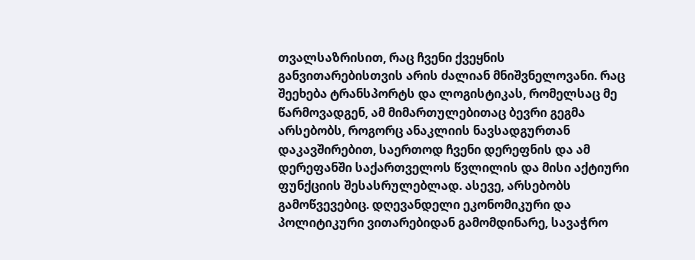თვალსაზრისით, რაც ჩვენი ქვეყნის განვითარებისთვის არის ძალიან მნიშვნელოვანი. რაც შეეხება ტრანსპორტს და ლოგისტიკას, რომელსაც მე წარმოვადგენ, ამ მიმართულებითაც ბევრი გეგმა არსებობს, როგორც ანაკლიის ნავსადგურთან დაკავშირებით, საერთოდ ჩვენი დერეფნის და ამ დერეფანში საქართველოს წვლილის და მისი აქტიური ფუნქციის შესასრულებლად. ასევე, არსებობს გამოწვევებიც. დღევანდელი ეკონომიკური და პოლიტიკური ვითარებიდან გამომდინარე, სავაჭრო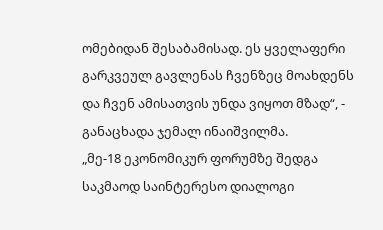ომებიდან შესაბამისად. ეს ყველაფერი გარკვეულ გავლენას ჩვენზეც მოახდენს და ჩვენ ამისათვის უნდა ვიყოთ მზად“, - განაცხადა ჯემალ ინაიშვილმა.
„მე-18 ეკონომიკურ ფორუმზე შედგა საკმაოდ საინტერესო დიალოგი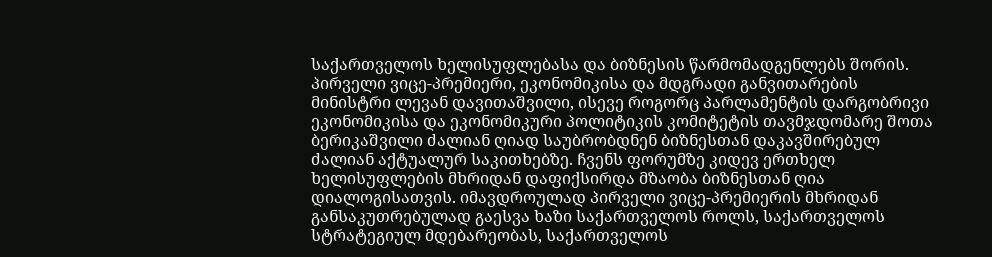საქართველოს ხელისუფლებასა და ბიზნესის წარმომადგენლებს შორის. პირველი ვიცე-პრემიერი, ეკონომიკისა და მდგრადი განვითარების მინისტრი ლევან დავითაშვილი, ისევე როგორც პარლამენტის დარგობრივი ეკონომიკისა და ეკონომიკური პოლიტიკის კომიტეტის თავმჯდომარე შოთა ბერიკაშვილი ძალიან ღიად საუბრობდნენ ბიზნესთან დაკავშირებულ ძალიან აქტუალურ საკითხებზე. ჩვენს ფორუმზე კიდევ ერთხელ ხელისუფლების მხრიდან დაფიქსირდა მზაობა ბიზნესთან ღია დიალოგისათვის. იმავდროულად პირველი ვიცე-პრემიერის მხრიდან განსაკუთრებულად გაესვა ხაზი საქართველოს როლს, საქართველოს სტრატეგიულ მდებარეობას, საქართველოს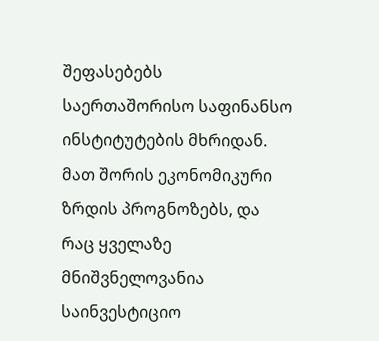შეფასებებს საერთაშორისო საფინანსო ინსტიტუტების მხრიდან. მათ შორის ეკონომიკური ზრდის პროგნოზებს, და რაც ყველაზე მნიშვნელოვანია საინვესტიციო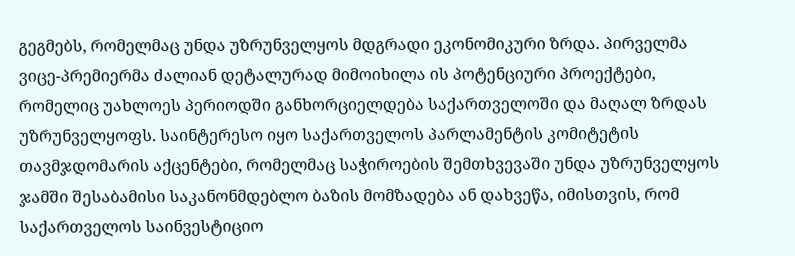გეგმებს, რომელმაც უნდა უზრუნველყოს მდგრადი ეკონომიკური ზრდა. პირველმა ვიცე-პრემიერმა ძალიან დეტალურად მიმოიხილა ის პოტენციური პროექტები, რომელიც უახლოეს პერიოდში განხორციელდება საქართველოში და მაღალ ზრდას უზრუნველყოფს. საინტერესო იყო საქართველოს პარლამენტის კომიტეტის თავმჯდომარის აქცენტები, რომელმაც საჭიროების შემთხვევაში უნდა უზრუნველყოს ჯამში შესაბამისი საკანონმდებლო ბაზის მომზადება ან დახვეწა, იმისთვის, რომ საქართველოს საინვესტიციო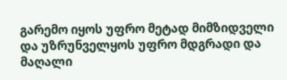გარემო იყოს უფრო მეტად მიმზიდველი და უზრუნველყოს უფრო მდგრადი და მაღალი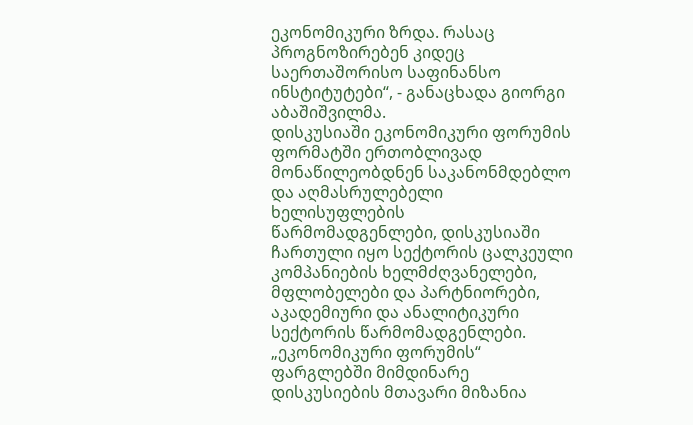ეკონომიკური ზრდა. რასაც პროგნოზირებენ კიდეც საერთაშორისო საფინანსო ინსტიტუტები“, - განაცხადა გიორგი აბაშიშვილმა.
დისკუსიაში ეკონომიკური ფორუმის ფორმატში ერთობლივად მონაწილეობდნენ საკანონმდებლო და აღმასრულებელი ხელისუფლების წარმომადგენლები, დისკუსიაში ჩართული იყო სექტორის ცალკეული კომპანიების ხელმძღვანელები, მფლობელები და პარტნიორები, აკადემიური და ანალიტიკური სექტორის წარმომადგენლები.
„ეკონომიკური ფორუმის“ ფარგლებში მიმდინარე დისკუსიების მთავარი მიზანია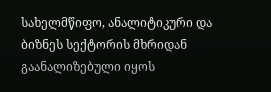სახელმწიფო, ანალიტიკური და ბიზნეს სექტორის მხრიდან გაანალიზებული იყოს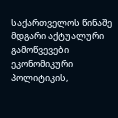საქართველოს წინაშე მდგარი აქტუალური გამოწვევები ეკონომიკური პოლიტიკის,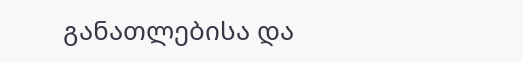განათლებისა და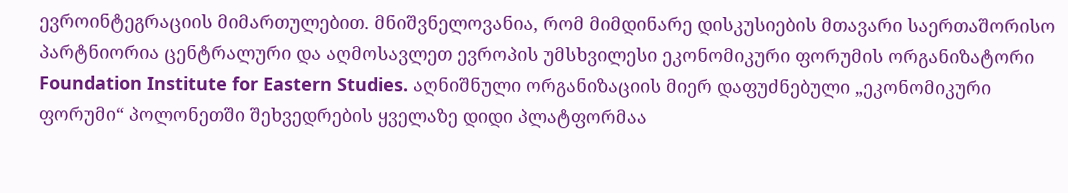ევროინტეგრაციის მიმართულებით. მნიშვნელოვანია, რომ მიმდინარე დისკუსიების მთავარი საერთაშორისო პარტნიორია ცენტრალური და აღმოსავლეთ ევროპის უმსხვილესი ეკონომიკური ფორუმის ორგანიზატორი Foundation Institute for Eastern Studies. აღნიშნული ორგანიზაციის მიერ დაფუძნებული „ეკონომიკური ფორუმი“ პოლონეთში შეხვედრების ყველაზე დიდი პლატფორმაა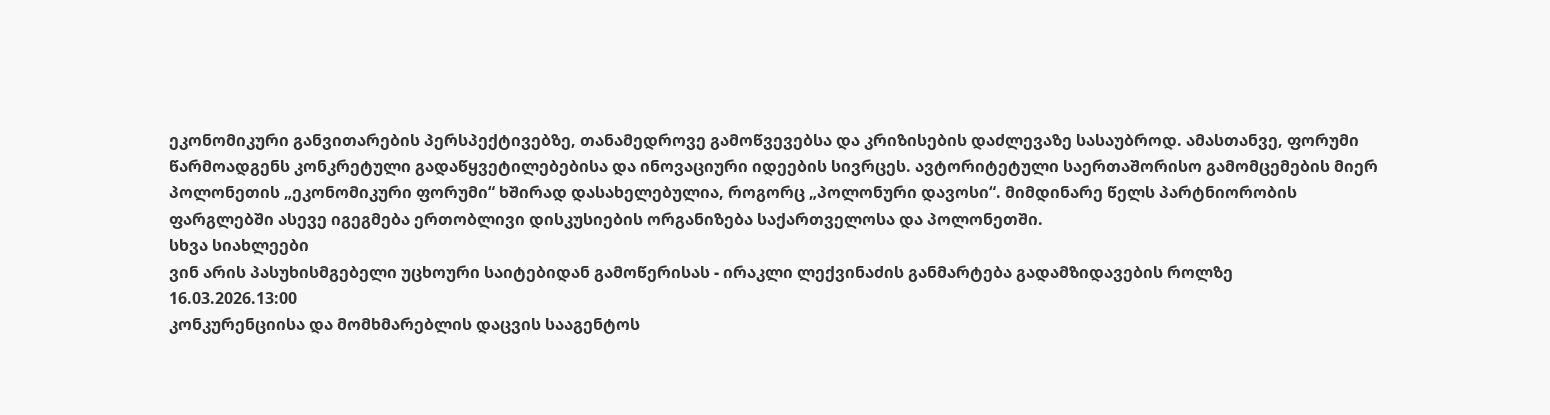ეკონომიკური განვითარების პერსპექტივებზე, თანამედროვე გამოწვევებსა და კრიზისების დაძლევაზე სასაუბროდ. ამასთანვე, ფორუმი წარმოადგენს კონკრეტული გადაწყვეტილებებისა და ინოვაციური იდეების სივრცეს. ავტორიტეტული საერთაშორისო გამომცემების მიერ პოლონეთის „ეკონომიკური ფორუმი“ ხშირად დასახელებულია, როგორც „პოლონური დავოსი“. მიმდინარე წელს პარტნიორობის ფარგლებში ასევე იგეგმება ერთობლივი დისკუსიების ორგანიზება საქართველოსა და პოლონეთში.
სხვა სიახლეები
ვინ არის პასუხისმგებელი უცხოური საიტებიდან გამოწერისას - ირაკლი ლექვინაძის განმარტება გადამზიდავების როლზე
16.03.2026.13:00
კონკურენციისა და მომხმარებლის დაცვის სააგენტოს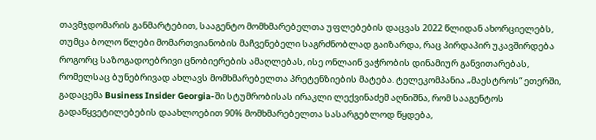თავმჯდომარის განმარტებით, სააგენტო მომხმარებელთა უფლებების დაცვას 2022 წლიდან ახორციელებს, თუმცა ბოლო წლები მომართვიანობის მაჩვენებელი საგრძნობლად გაიზარდა, რაც პირდაპირ უკავშირდება როგორც საზოგადოებრივი ცნობიერების ამაღლებას, ისე ონლაინ ვაჭრობის დინამიურ განვითარებას, რომელსაც ბუნებრივად ახლავს მომხმარებელთა პრეტენზიების მატება. ტელეკომპანია „მაესტროს“ ეთერში, გადაცემა Business Insider Georgia-ში სტუმრობისას ირაკლი ლექვინაძემ აღნიშნა, რომ სააგენტოს გადაწყვეტილებების დაახლოებით 90% მომხმარებელთა სასარგებლოდ წყდება,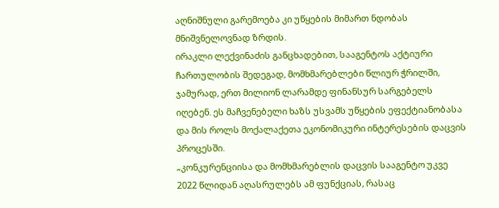აღნიშნული გარემოება კი უწყების მიმართ ნდობას მნიშვნელოვნად ზრდის.
ირაკლი ლექვინაძის განცხადებით, სააგენტოს აქტიური ჩართულობის შედეგად, მომხმარებლები წლიურ ჭრილში, ჯამურად, ერთ მილიონ ლარამდე ფინანსურ სარგებელს იღებენ. ეს მაჩვენებელი ხაზს უსვამს უწყების ეფექტიანობასა და მის როლს მოქალაქეთა ეკონომიკური ინტერესების დაცვის პროცესში.
„კონკურენციისა და მომხმარებლის დაცვის სააგენტო უკვე 2022 წლიდან აღასრულებს ამ ფუნქციას, რასაც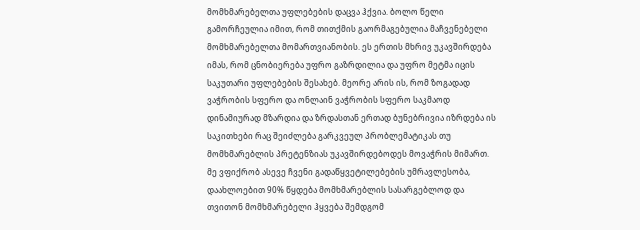მომხმარებელთა უფლებების დაცვა ჰქვია. ბოლო წელი გამორჩეულია იმით, რომ თითქმის გაორმაგებულია მაჩვენებელი მომხმარებელთა მომართვიანობის. ეს ერთის მხრივ უკავშირდება იმას, რომ ცნობიერება უფრო გაზრდილია და უფრო მეტმა იცის საკუთარი უფლებების შესახებ. მეორე არის ის, რომ ზოგადად ვაჭრობის სფერო და ონლაინ ვაჭრობის სფერო საკმაოდ დინამიურად მზარდია და ზრდასთან ერთად ბუნებრივია იზრდება ის საკითხები რაც შეიძლება გარკვეულ პრობლემატიკას თუ მომხმარებლის პრეტენზიას უკავშირდებოდეს მოვაჭრის მიმართ. მე ვფიქრობ ასევე ჩვენი გადაწყვეტილებების უმრავლესობა, დაახლოებით 90% წყდება მომხმარებლის სასარგებლოდ და თვითონ მომხმარებელი ჰყვება შემდგომ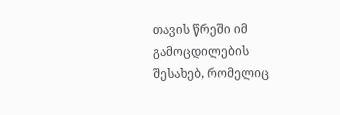თავის წრეში იმ გამოცდილების შესახებ, რომელიც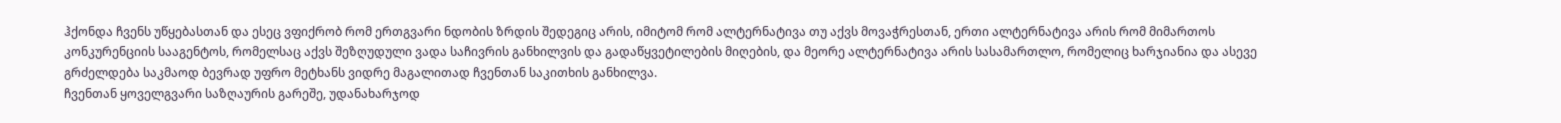ჰქონდა ჩვენს უწყებასთან და ესეც ვფიქრობ რომ ერთგვარი ნდობის ზრდის შედეგიც არის, იმიტომ რომ ალტერნატივა თუ აქვს მოვაჭრესთან, ერთი ალტერნატივა არის რომ მიმართოს კონკურენციის სააგენტოს, რომელსაც აქვს შეზღუდული ვადა საჩივრის განხილვის და გადაწყვეტილების მიღების, და მეორე ალტერნატივა არის სასამართლო, რომელიც ხარჯიანია და ასევე გრძელდება საკმაოდ ბევრად უფრო მეტხანს ვიდრე მაგალითად ჩვენთან საკითხის განხილვა.
ჩვენთან ყოველგვარი საზღაურის გარეშე, უდანახარჯოდ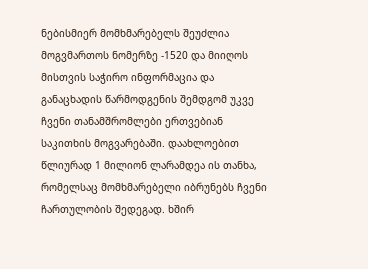ნებისმიერ მომხმარებელს შეუძლია მოგვმართოს ნომერზე -1520 და მიიღოს მისთვის საჭირო ინფორმაცია და განაცხადის წარმოდგენის შემდგომ უკვე ჩვენი თანამშრომლები ერთვებიან საკითხის მოგვარებაში. დაახლოებით წლიურად 1 მილიონ ლარამდეა ის თანხა, რომელსაც მომხმარებელი იბრუნებს ჩვენი ჩართულობის შედეგად. ხშირ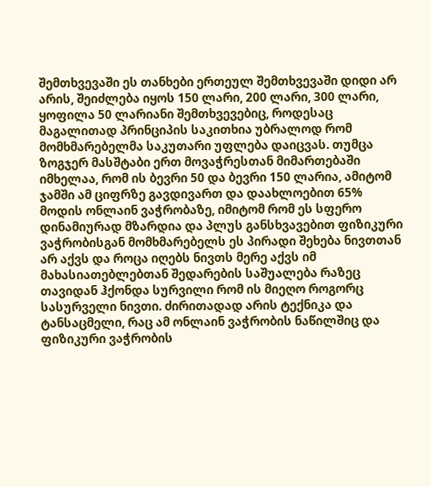შემთხვევაში ეს თანხები ერთეულ შემთხვევაში დიდი არ არის, შეიძლება იყოს 150 ლარი, 200 ლარი, 300 ლარი, ყოფილა 50 ლარიანი შემთხვევებიც, როდესაც მაგალითად პრინციპის საკითხია უბრალოდ რომ მომხმარებელმა საკუთარი უფლება დაიცვას. თუმცა ზოგჯერ მასშტაბი ერთ მოვაჭრესთან მიმართებაში იმხელაა, რომ ის ბევრი 50 და ბევრი 150 ლარია, ამიტომ ჯამში ამ ციფრზე გავდივართ და დაახლოებით 65% მოდის ონლაინ ვაჭრობაზე, იმიტომ რომ ეს სფერო დინამიურად მზარდია და პლუს განსხვავებით ფიზიკური ვაჭრობისგან მომხმარებელს ეს პირადი შეხება ნივთთან არ აქვს და როცა იღებს ნივთს მერე აქვს იმ მახასიათებლებთან შედარების საშუალება რაზეც თავიდან ჰქონდა სურვილი რომ ის მიეღო როგორც სასურველი ნივთი. ძირითადად არის ტექნიკა და ტანსაცმელი, რაც ამ ონლაინ ვაჭრობის ნაწილშიც და ფიზიკური ვაჭრობის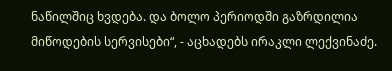ნაწილშიც ხვდება. და ბოლო პერიოდში გაზრდილია მიწოდების სერვისები“, - აცხადებს ირაკლი ლექვინაძე.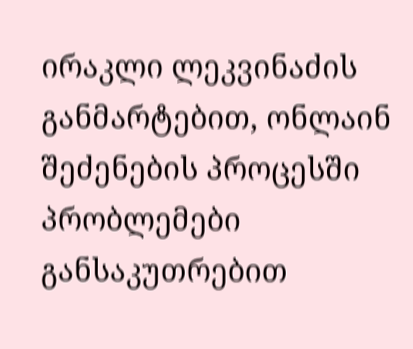ირაკლი ლეკვინაძის განმარტებით, ონლაინ შეძენების პროცესში პრობლემები განსაკუთრებით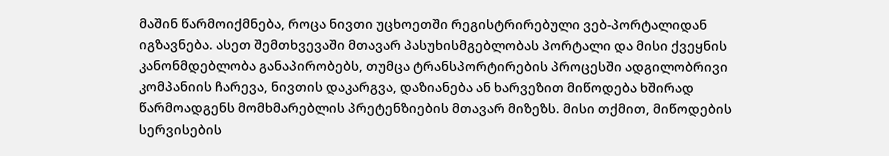მაშინ წარმოიქმნება, როცა ნივთი უცხოეთში რეგისტრირებული ვებ-პორტალიდან იგზავნება. ასეთ შემთხვევაში მთავარ პასუხისმგებლობას პორტალი და მისი ქვეყნის კანონმდებლობა განაპირობებს, თუმცა ტრანსპორტირების პროცესში ადგილობრივი კომპანიის ჩარევა, ნივთის დაკარგვა, დაზიანება ან ხარვეზით მიწოდება ხშირად წარმოადგენს მომხმარებლის პრეტენზიების მთავარ მიზეზს. მისი თქმით, მიწოდების სერვისების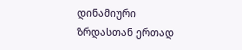დინამიური ზრდასთან ერთად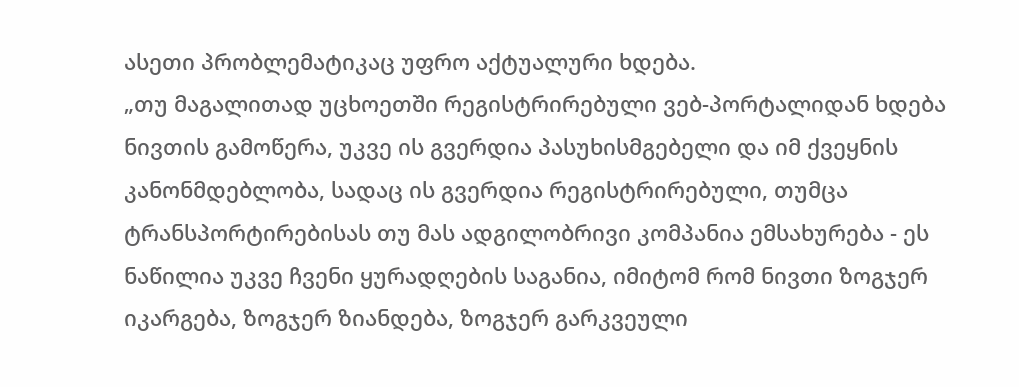ასეთი პრობლემატიკაც უფრო აქტუალური ხდება.
„თუ მაგალითად უცხოეთში რეგისტრირებული ვებ-პორტალიდან ხდება ნივთის გამოწერა, უკვე ის გვერდია პასუხისმგებელი და იმ ქვეყნის კანონმდებლობა, სადაც ის გვერდია რეგისტრირებული, თუმცა ტრანსპორტირებისას თუ მას ადგილობრივი კომპანია ემსახურება - ეს ნაწილია უკვე ჩვენი ყურადღების საგანია, იმიტომ რომ ნივთი ზოგჯერ იკარგება, ზოგჯერ ზიანდება, ზოგჯერ გარკვეული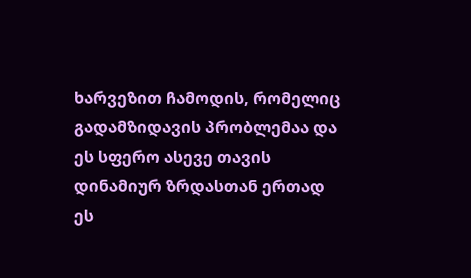ხარვეზით ჩამოდის, რომელიც გადამზიდავის პრობლემაა და ეს სფერო ასევე თავის დინამიურ ზრდასთან ერთად ეს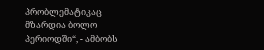პრობლემატიკაც მზარდია ბოლო პერიოდში“, - ამბობს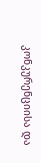კონკურენციისა და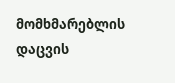მომხმარებლის დაცვის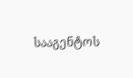სააგენტოს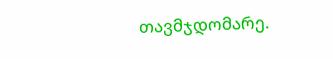თავმჯდომარე.